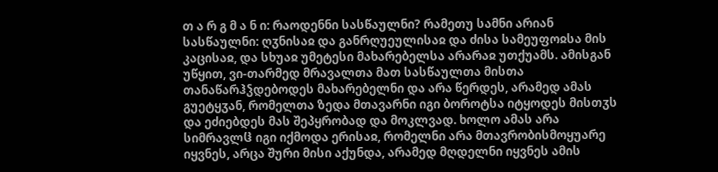თ ა რ გ მ ა ნ ი: რაოდენნი სასწაულნი? რამეთუ სამნი არიან სასწაულნი: ღჳნისაჲ და განრღუეულისაჲ და ძისა სამეუფოჲსა მის კაცისაჲ, და სხუაჲ უმეტესი მახარებელსა არარაჲ უთქუამს. ამისგან უწყით, ვი-თარმედ მრავალთა მათ სასწაულთა მისთა თანაწარჰჴდებოდეს მახარებელნი და არა წერდეს, არამედ ამას გუეტყჳან, რომელთა ზედა მთავარნი იგი ბოროტსა იტყოდეს მისთჳს და ეძიებდეს მას შეპყრობად და მოკლვად. ხოლო ამას არა სიმრავლჱ იგი იქმოდა ერისაჲ, რომელნი არა მთავრობისმოყუარე იყვნეს, არცა შური მისი აქუნდა, არამედ მღდელნი იყვნეს ამის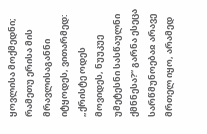ყოვლისა მოქმედნი; რამეთუ ერისა მის მრავლისაგანნი იტყოდეს, ვითარმედ: „ქრისტე ოდეს მოვიდეს, ნუუკუე უმეტესნი სასწაულნი ქმნნესა?“ გარნა ესეცა სარწმუნოებაჲ არავე მრთელ იყო, არამედ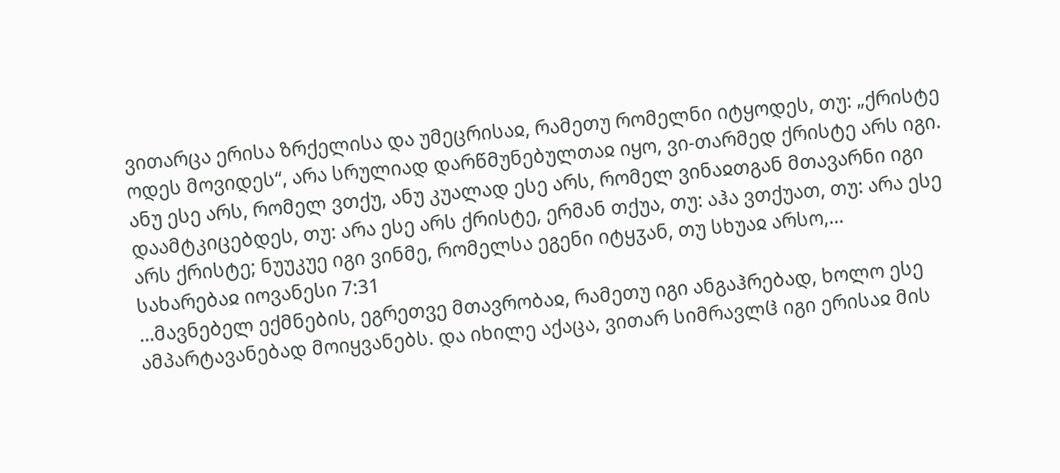ვითარცა ერისა ზრქელისა და უმეცრისაჲ, რამეთუ რომელნი იტყოდეს, თუ: „ქრისტე ოდეს მოვიდეს“, არა სრულიად დარწმუნებულთაჲ იყო, ვი-თარმედ ქრისტე არს იგი. ანუ ესე არს, რომელ ვთქუ, ანუ კუალად ესე არს, რომელ ვინაჲთგან მთავარნი იგი დაამტკიცებდეს, თუ: არა ესე არს ქრისტე, ერმან თქუა, თუ: აჰა ვთქუათ, თუ: არა ესე არს ქრისტე; ნუუკუე იგი ვინმე, რომელსა ეგენი იტყჳან, თუ სხუაჲ არსო,...
სახარებაჲ იოვანესი 7:31
...მავნებელ ექმნების, ეგრეთვე მთავრობაჲ, რამეთუ იგი ანგაჰრებად, ხოლო ესე ამპარტავანებად მოიყვანებს. და იხილე აქაცა, ვითარ სიმრავლჱ იგი ერისაჲ მის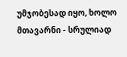უმჯობესად იყო, ხოლო მთავარნი - სრულიად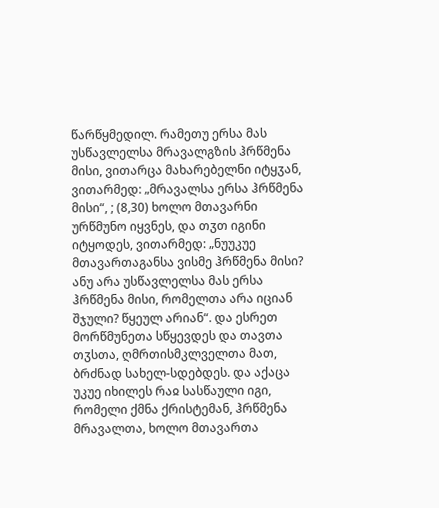წარწყმედილ. რამეთუ ერსა მას უსწავლელსა მრავალგზის ჰრწმენა მისი, ვითარცა მახარებელნი იტყჳან, ვითარმედ: „მრავალსა ერსა ჰრწმენა მისი“, ; (8,30) ხოლო მთავარნი ურწმუნო იყვნეს, და თჳთ იგინი იტყოდეს, ვითარმედ: „ნუუკუე მთავართაგანსა ვისმე ჰრწმენა მისი? ანუ არა უსწავლელსა მას ერსა ჰრწმენა მისი, რომელთა არა იციან შჯული? წყეულ არიან“. და ესრეთ მორწმუნეთა სწყევდეს და თავთა თჳსთა, ღმრთისმკლველთა მათ, ბრძნად სახელ-სდებდეს. და აქაცა უკუე იხილეს რაჲ სასწაული იგი, რომელი ქმნა ქრისტემან, ჰრწმენა მრავალთა, ხოლო მთავართა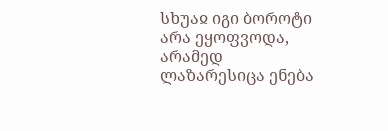სხუაჲ იგი ბოროტი არა ეყოფვოდა, არამედ ლაზარესიცა ენება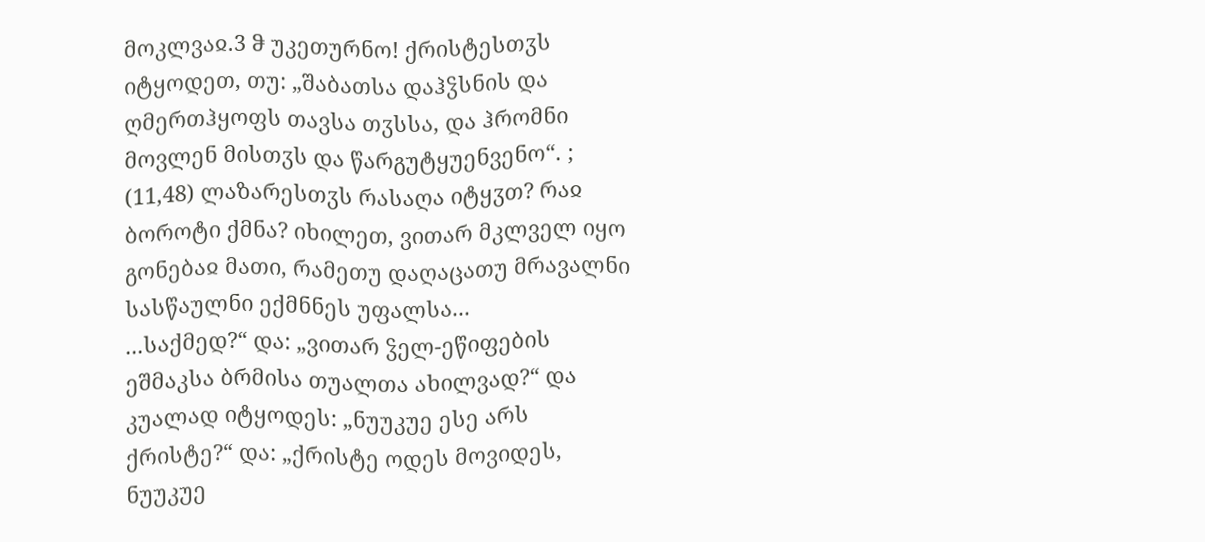მოკლვაჲ.3 ჵ უკეთურნო! ქრისტესთჳს იტყოდეთ, თუ: „შაბათსა დაჰჴსნის და ღმერთჰყოფს თავსა თჳსსა, და ჰრომნი მოვლენ მისთჳს და წარგუტყუენვენო“. ; (11,48) ლაზარესთჳს რასაღა იტყჳთ? რაჲ ბოროტი ქმნა? იხილეთ, ვითარ მკლველ იყო გონებაჲ მათი, რამეთუ დაღაცათუ მრავალნი სასწაულნი ექმნნეს უფალსა...
...საქმედ?“ და: „ვითარ ჴელ-ეწიფების ეშმაკსა ბრმისა თუალთა ახილვად?“ და კუალად იტყოდეს: „ნუუკუე ესე არს ქრისტე?“ და: „ქრისტე ოდეს მოვიდეს, ნუუკუე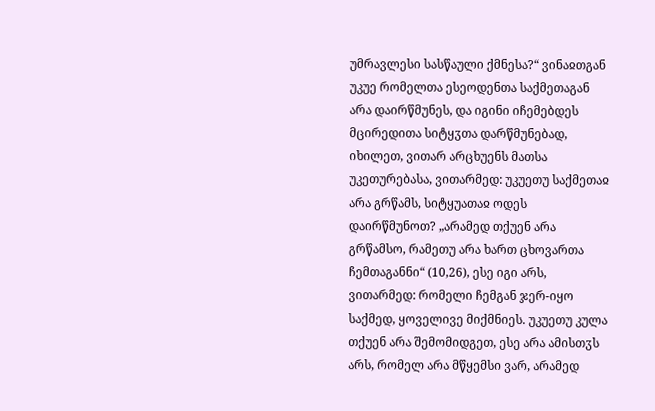უმრავლესი სასწაული ქმნესა?“ ვინაჲთგან უკუე რომელთა ესეოდენთა საქმეთაგან არა დაირწმუნეს, და იგინი იჩემებდეს მცირედითა სიტყჳთა დარწმუნებად, იხილეთ, ვითარ არცხუენს მათსა უკეთურებასა, ვითარმედ: უკუეთუ საქმეთაჲ არა გრწამს, სიტყუათაჲ ოდეს დაირწმუნოთ? „არამედ თქუენ არა გრწამსო, რამეთუ არა ხართ ცხოვართა ჩემთაგანნი“ (10,26), ესე იგი არს, ვითარმედ: რომელი ჩემგან ჯერ-იყო საქმედ, ყოველივე მიქმნიეს. უკუეთუ კულა თქუენ არა შემომიდგეთ, ესე არა ამისთჳს არს, რომელ არა მწყემსი ვარ, არამედ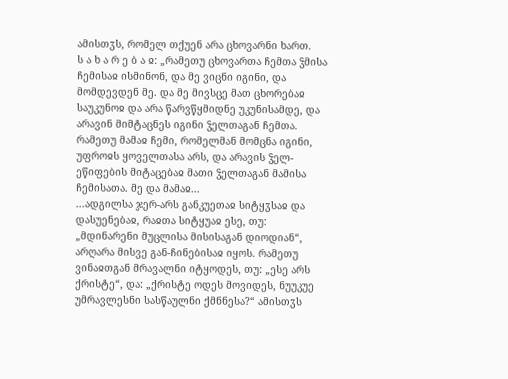ამისთჳს, რომელ თქუენ არა ცხოვარნი ხართ.
ს ა ხ ა რ ე ბ ა ჲ: „რამეთუ ცხოვართა ჩემთა ჴმისა ჩემისაჲ ისმინონ, და მე ვიცნი იგინი, და მომდევდენ მე. და მე მივსცე მათ ცხორებაჲ საუკუნოჲ და არა წარვწყმიდნე უკუნისამდე, და არავინ მიმტაცნეს იგინი ჴელთაგან ჩემთა. რამეთუ მამაჲ ჩემი, რომელმან მომცნა იგინი, უფროჲს ყოველთასა არს, და არავის ჴელ-ეწიფების მიტაცებაჲ მათი ჴელთაგან მამისა ჩემისათა. მე და მამაჲ...
...ადგილსა ჯერ-არს განკუეთაჲ სიტყჳსაჲ და დასუენებაჲ, რაჲთა სიტყუაჲ ესე, თუ: „მდინარენი მუცლისა მისისაგან დიოდიან“, არღარა მისვე გან-ჩინებისაჲ იყოს. რამეთუ ვინაჲთგან მრავალნი იტყოდეს, თუ: „ესე არს ქრისტე“, და: „ქრისტე ოდეს მოვიდეს, ნუუკუე უმრავლესნი სასწაულნი ქმნნესა?“ ამისთჳს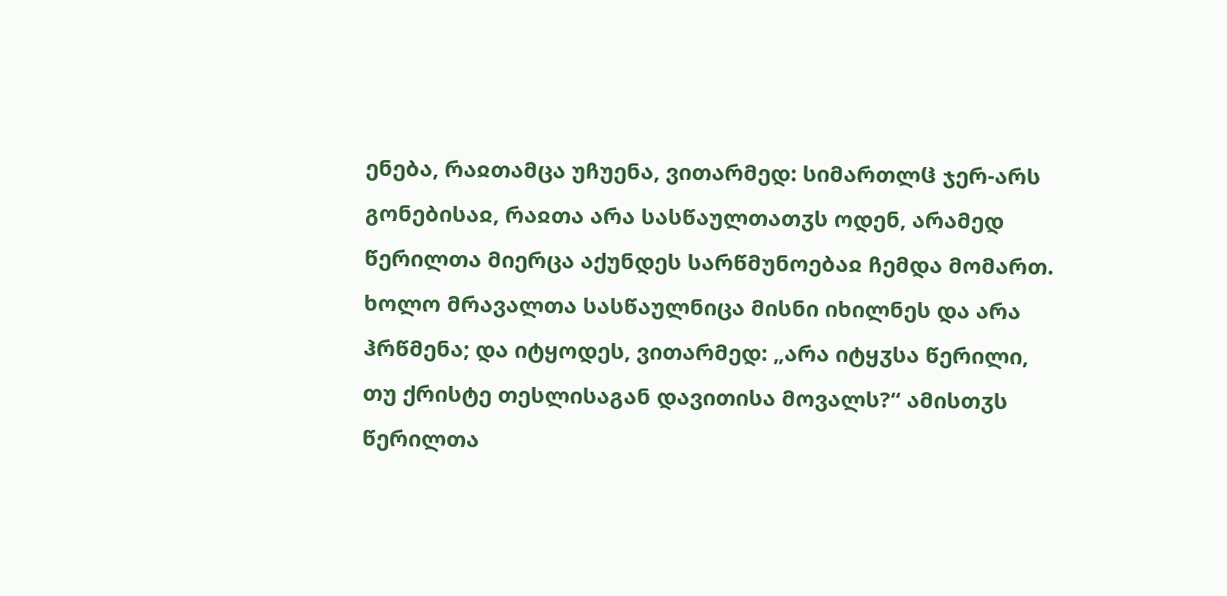ენება, რაჲთამცა უჩუენა, ვითარმედ: სიმართლჱ ჯერ-არს გონებისაჲ, რაჲთა არა სასწაულთათჳს ოდენ, არამედ წერილთა მიერცა აქუნდეს სარწმუნოებაჲ ჩემდა მომართ. ხოლო მრავალთა სასწაულნიცა მისნი იხილნეს და არა ჰრწმენა; და იტყოდეს, ვითარმედ: „არა იტყჳსა წერილი, თუ ქრისტე თესლისაგან დავითისა მოვალს?“ ამისთჳს წერილთა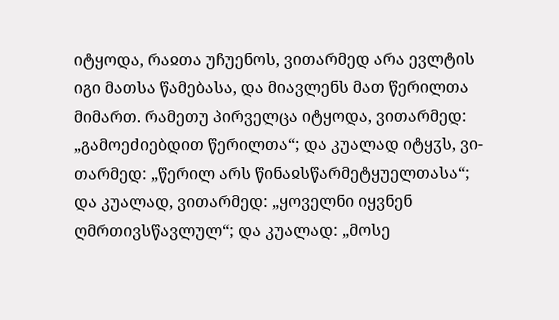იტყოდა, რაჲთა უჩუენოს, ვითარმედ არა ევლტის იგი მათსა წამებასა, და მიავლენს მათ წერილთა მიმართ. რამეთუ პირველცა იტყოდა, ვითარმედ: „გამოეძიებდით წერილთა“; და კუალად იტყჳს, ვი-თარმედ: „წერილ არს წინაჲსწარმეტყუელთასა“; და კუალად, ვითარმედ: „ყოველნი იყვნენ ღმრთივსწავლულ“; და კუალად: „მოსე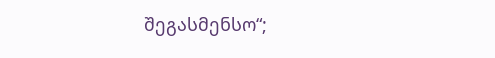შეგასმენსო“;